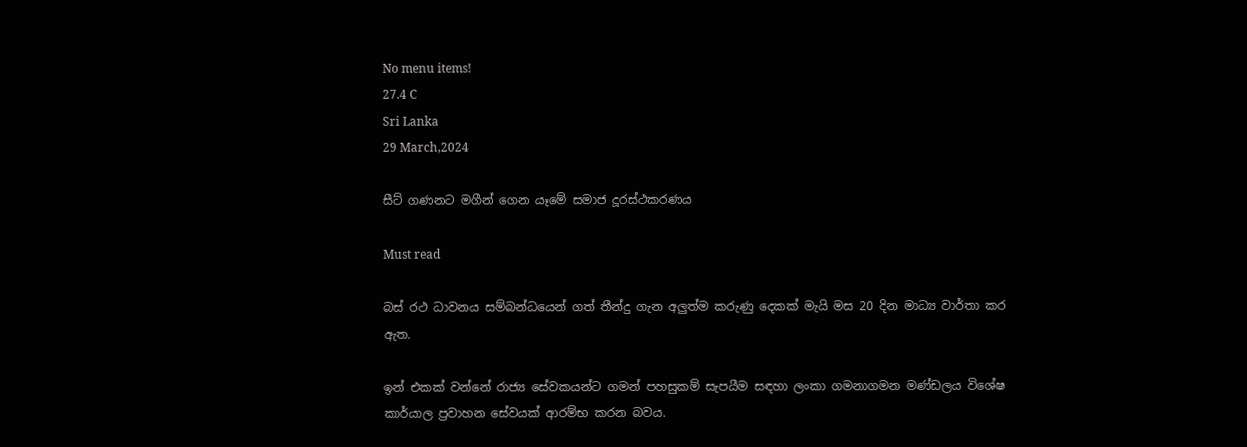No menu items!
27.4 C
Sri Lanka
29 March,2024

සීට් ගණනට මගීන් ගෙන යෑමේ සමාජ දූරස්ථකරණය

Must read

බස් රථ ධාවනය සම්බන්ධයෙන් ගත් තීන්දු ගැන අලුත්ම කරුණු දෙකක් මැයි මස 20 දින මාධ්‍ය වාර්තා කර ඇත.

ඉන් එකක් වන්නේ රාජ්‍ය සේවකයන්ට ගමන් පහසුකම් සැපයීම සඳහා ලංකා ගමනාගමන මණ්ඩලය විශේෂ කාර්යාල ප්‍රවාහන සේවයක් ආරම්භ කරන බවය.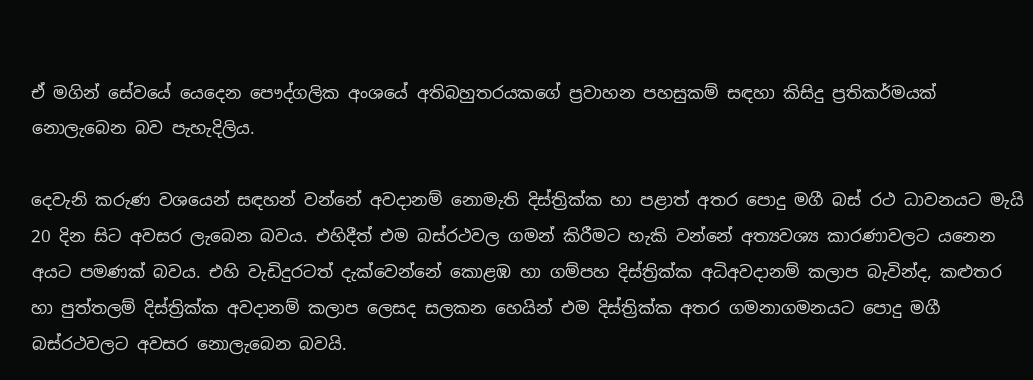ඒ මගින් සේවයේ යෙදෙන පෞද්ගලික අංශයේ අතිබහුතරයකගේ ප්‍රවාහන පහසුකම් සඳහා කිසිදු ප්‍රතිකර්මයක් නොලැබෙන බව පැහැදිලිය.

දෙවැනි කරුණ වශයෙන් සඳහන් වන්නේ අවදානම් නොමැති දිස්ත්‍රික්ක හා පළාත් අතර පොදු මගී බස් රථ ධාවනයට මැයි 20 දින සිට අවසර ලැබෙන බවය. එහිදීත් එම බස්රථවල ගමන් කිරීමට හැකි වන්නේ අත්‍යවශ්‍ය කාරණාවලට යනෙන අයට පමණක් බවය. එහි වැඩිදුරටත් දැක්වෙන්නේ කොළඹ හා ගම්පහ දිස්ත්‍රික්ක අධිඅවදානම් කලාප බැවින්ද, කළුතර හා පුත්තලම් දිස්ත්‍රික්ක අවදානම් කලාප ලෙසද සලකන හෙයින් එම දිස්ත්‍රික්ක අතර ගමනාගමනයට පොදු මගී බස්රථවලට අවසර නොලැබෙන බවයි.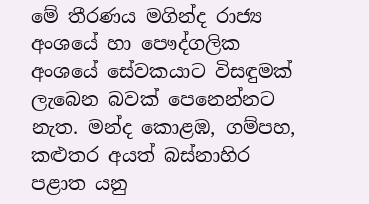මේ තීරණය මගින්ද රාජ්‍ය අංශයේ හා පෞද්ගලික අංශයේ සේවකයාට විසඳුමක් ලැබෙන බවක් පෙනෙන්නට නැත. මන්ද කොළඹ, ගම්පහ, කළුතර අයත් බස්නාහිර පළාත යනු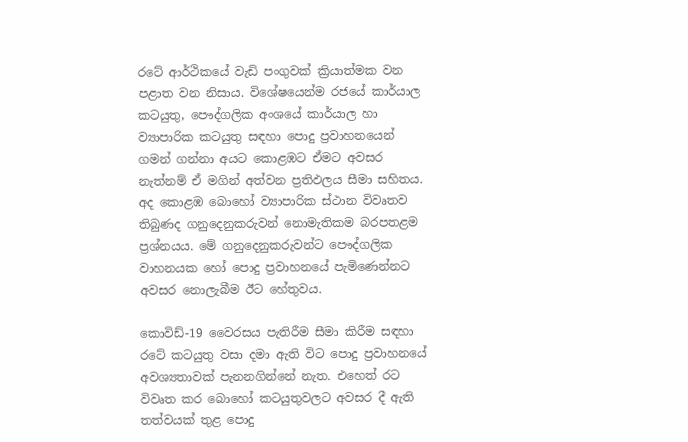රටේ ආර්ථිකයේ වැඩි පංගුවක් ක්‍රියාත්මක වන පළාත වන නිසාය. විශේෂයෙන්ම රජයේ කාර්යාල කටයුතු, පෞද්ගලික අංශයේ කාර්යාල හා ව්‍යාපාරික කටයුතු සඳහා පොදු ප්‍රවාහනයෙන් ගමන් ගන්නා අයට කොළඹට ඒමට අවසර නැත්නම් ඒ මගින් අත්වන ප්‍රතිඵලය සීමා සහිතය. අද කොළඹ බොහෝ ව්‍යාපාරික ස්ථාන විවෘතව තිබුණද ගනුදෙනුකරුවන් නොමැතිකම බරපතළම ප්‍රශ්නයය. මේ ගනුදෙනුකරුවන්ට පෞද්ගලික වාහනයක හෝ පොදු ප්‍රවාහනයේ පැමිණෙන්නට අවසර නොලැබීම ඊට හේතුවය.

කොවිඩ්-19 වෛරසය පැතිරීම සීමා කිරීම සඳහා රටේ කටයුතු වසා දමා ඇති විට පොදු ප්‍රවාහනයේ අවශ්‍යතාවක් පැනනගින්නේ නැත. එහෙත් රට විවෘත කර බොහෝ කටයුතුවලට අවසර දී ඇති තත්වයක් තුළ පොදු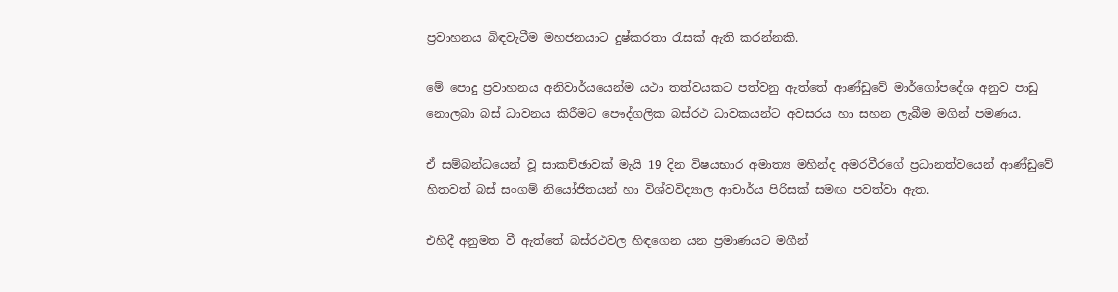ප්‍රවාහනය බිඳවැටීම මහජනයාට දුෂ්කරතා රැසක් ඇති කරන්නකි.

මේ පොදු ප්‍රවාහනය අනිවාර්යයෙන්ම යථා තත්වයකට පත්වනු ඇත්තේ ආණ්ඩුවේ මාර්ගෝපදේශ අනුව පාඩු නොලබා බස් ධාවනය කිරීමට පෞද්ගලික බස්රථ ධාවකයන්ට අවසරය හා සහන ලැබීම මගින් පමණය.

ඒ සම්බන්ධයෙන් වූ සාකච්ඡාවක් මැයි 19 දින විෂයභාර අමාත්‍ය මහින්ද අමරවීරගේ ප්‍රධානත්වයෙන් ආණ්ඩුවේ හිතවත් බස් සංගම් නියෝජිතයන් හා විශ්වවිද්‍යාල ආචාර්ය පිරිසක් සමඟ පවත්වා ඇත.

එහිදී අනුමත වී ඇත්තේ බස්රථවල හිඳගෙන යන ප්‍රමාණයට මගීන්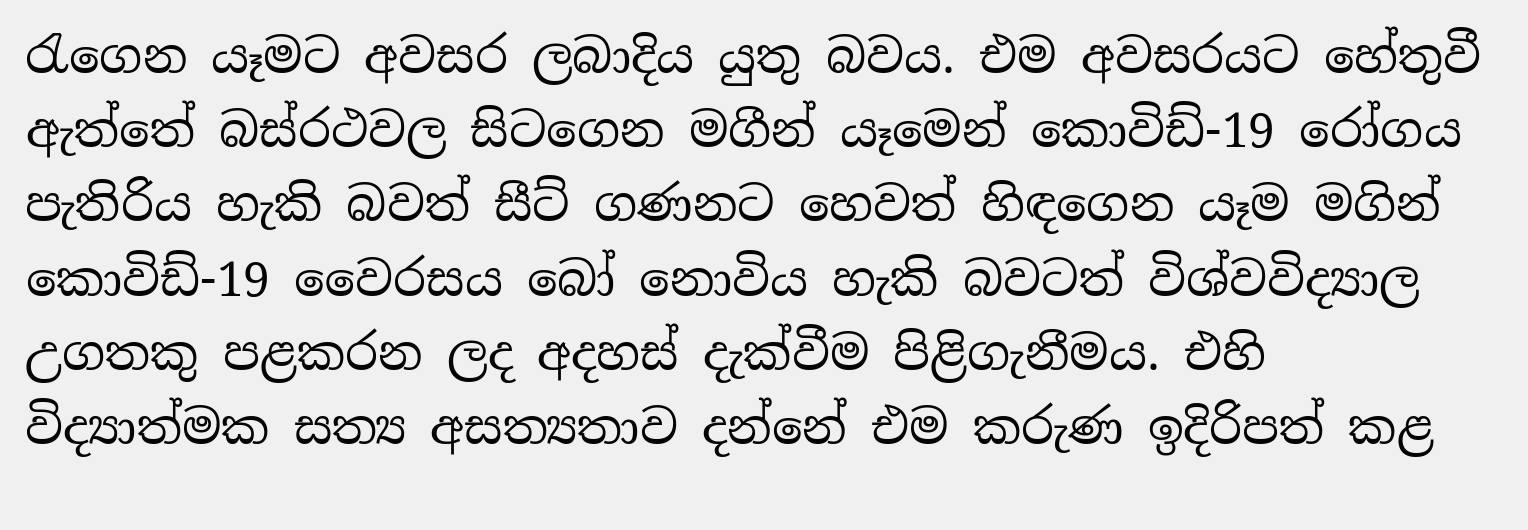රැගෙන යෑමට අවසර ලබාදිය යුතු බවය. එම අවසරයට හේතුවී ඇත්තේ බස්රථවල සිටගෙන මගීන් යෑමෙන් කොවිඩ්-19 රෝගය පැතිරිය හැකි බවත් සීට් ගණනට හෙවත් හිඳගෙන යෑම මගින් කොවිඩ්-19 වෛරසය බෝ නොවිය හැකි බවටත් විශ්වවිද්‍යාල උගතකු පළකරන ලද අදහස් දැක්වීම පිළිගැනීමය. එහි විද්‍යාත්මක සත්‍ය අසත්‍යතාව දන්නේ එම කරුණ ඉදිරිපත් කළ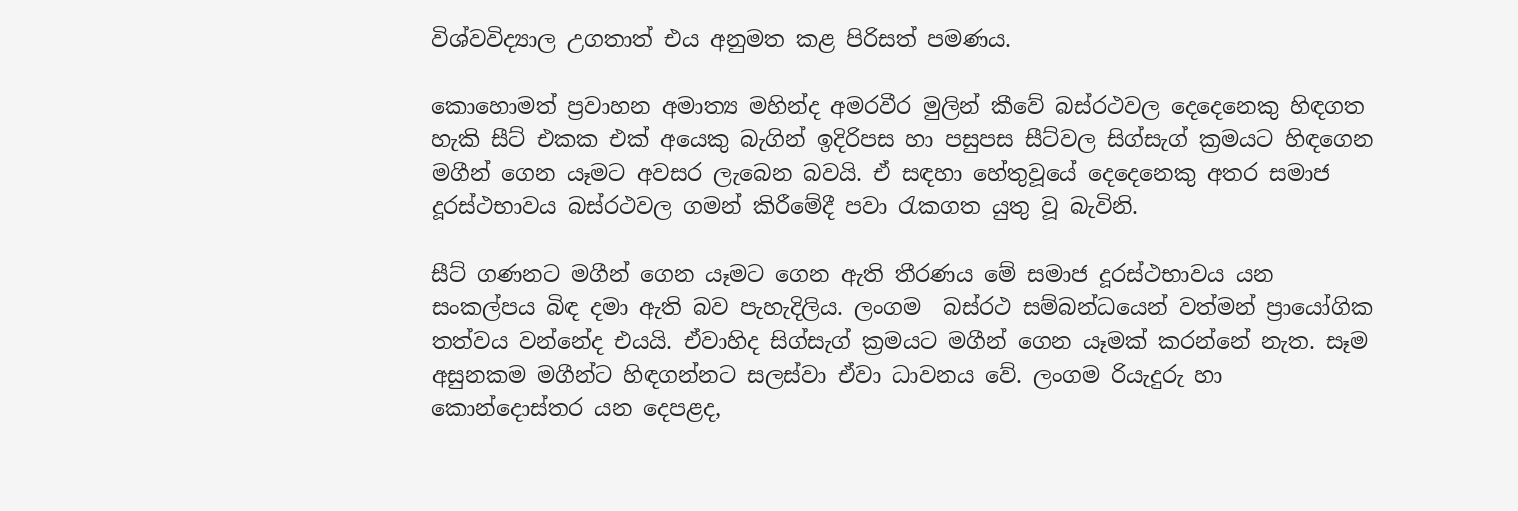විශ්වවිද්‍යාල උගතාත් එය අනුමත කළ පිරිසත් පමණය.

කොහොමත් ප්‍රවාහන අමාත්‍ය මහින්ද අමරවීර මුලින් කීවේ බස්රථවල දෙදෙනෙකු හිඳගත හැකි සීට් එකක එක් අයෙකු බැගින් ඉදිරිපස හා පසුපස සීට්වල සිග්සැග් ක්‍රමයට හිඳගෙන මගීන් ගෙන යෑමට අවසර ලැබෙන බවයි. ඒ සඳහා හේතුවූයේ දෙදෙනෙකු අතර සමාජ දූරස්ථභාවය බස්රථවල ගමන් කිරීමේදී පවා රැකගත යුතු වූ බැවිනි.

සීට් ගණනට මගීන් ගෙන යෑමට ගෙන ඇති තීරණය මේ සමාජ දූරස්ථභාවය යන සංකල්පය බිඳ දමා ඇති බව පැහැදිලිය. ලංගම  බස්රථ සම්බන්ධයෙන් වත්මන් ප්‍රායෝගික තත්වය වන්නේද එයයි. ඒවාහිද සිග්සැග් ක්‍රමයට මගීන් ගෙන යෑමක් කරන්නේ නැත. සෑම අසුනකම මගීන්ට හිඳගන්නට සලස්වා ඒවා ධාවනය වේ. ලංගම රියැදුරු හා කොන්දොස්තර යන දෙපළද,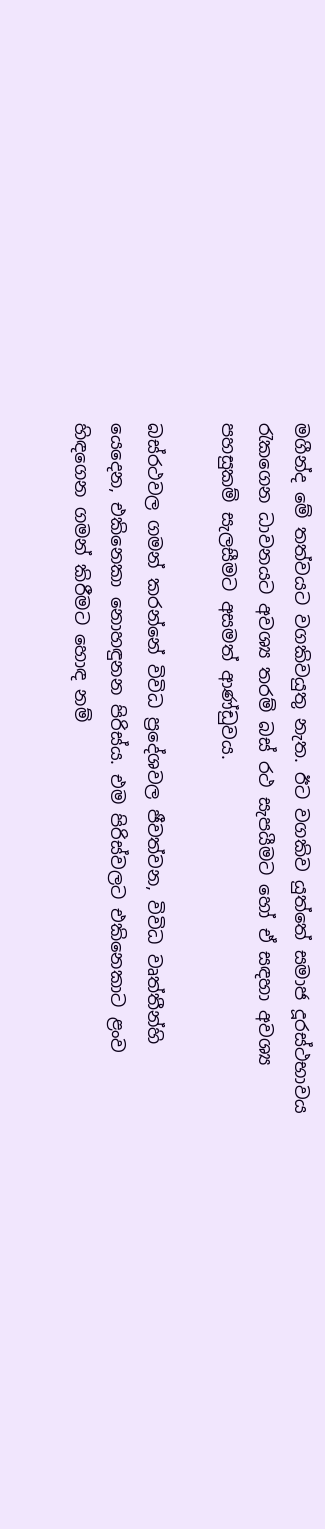මගීන්ද මේ තත්වයට වගකිවයුතු නැත. ඊට වගකිව යුත්තේ සමාජ දූරස්ථභාවය රැකගෙන ධාවනයට අවශ්‍ය තරම් බස් රථ සැපයීමට හෝ ඒ සඳහා අවශ්‍ය පහසුකම් සැලසීමට අසමත් ආණ්ඩුවය.

බස්රථවල ගමන් කරන්නේ විවිධ ප්‍රදේශවල ජීවත්වන, විවිධ වෘත්තීන්හි යෙදෙන, එකිනෙකා නොහඳුනන පිරිස්ය. එම පිරිස්වලට එකිනෙකාට ළංව හිඳගෙන ගමන් කිරීමට හොඳ නම්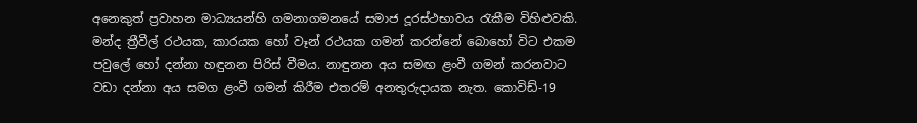අනෙකුත් ප්‍රවාහන මාධ්‍යයන්හි ගමනාගමනයේ සමාජ දූරස්ථභාවය රැකීම විහිළුවකි. මන්ද ත්‍රීවීල් රථයක, කාරයක හෝ වෑන් රථයක ගමන් කරන්නේ බොහෝ විට එකම පවුලේ හෝ දන්නා හඳුනන පිරිස් වීමය. නාඳුනන අය සමඟ ළංවී ගමන් කරනවාට වඩා දන්නා අය සමග ළංවී ගමන් කිරීම එතරම් අනතුරුදායක නැත. කොවිඩ්-19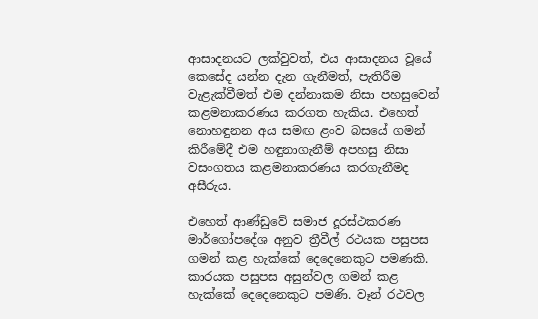ආසාදනයට ලක්වුවත්, එය ආසාදනය වූයේ කෙසේද යන්න දැන ගැනීමත්, පැතිරීම වැළැක්වීමත් එම දන්නාකම නිසා පහසුවෙන් කළමනාකරණය කරගත හැකිය. එහෙත් නොහඳුනන අය සමඟ ළංව බසයේ ගමන් කිරීමේදී එම හඳුනාගැනීම් අපහසු නිසා වසංගතය කළමනාකරණය කරගැනීමද අසීරුය.

එහෙත් ආණ්ඩුවේ සමාජ දූරස්ථකරණ මාර්ගෝපදේශ අනුව ත්‍රීවීල් රථයක පසුපස ගමන් කළ හැක්කේ දෙදෙනෙකුට පමණකි. කාරයක පසුපස අසුන්වල ගමන් කළ හැක්කේ දෙදෙනෙකුට පමණි. වෑන් රථවල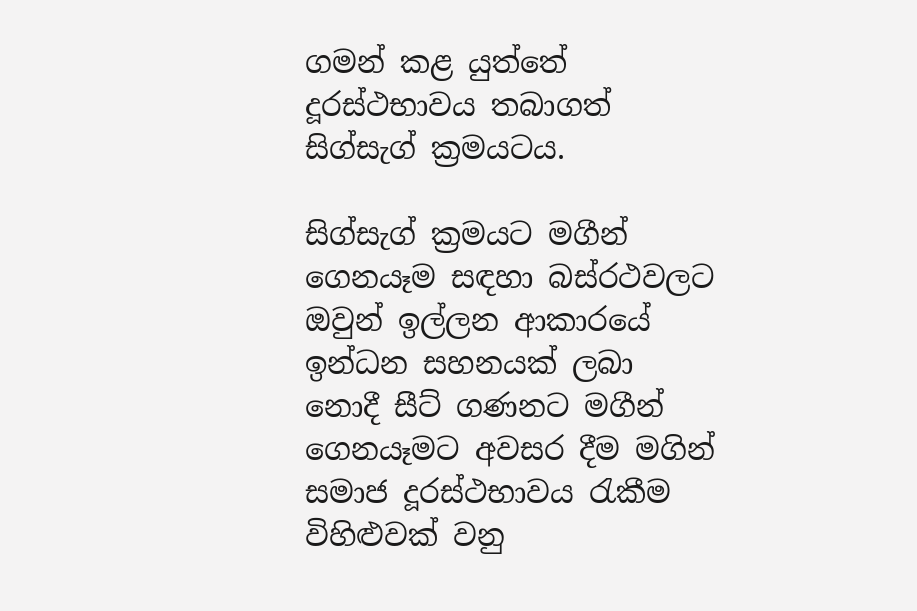ගමන් කළ යුත්තේ දූරස්ථභාවය තබාගත් සිග්සැග් ක්‍රමයටය.

සිග්සැග් ක්‍රමයට මගීන් ගෙනයෑම සඳහා බස්රථවලට ඔවුන් ඉල්ලන ආකාරයේ ඉන්ධන සහනයක් ලබා නොදී සීට් ගණනට මගීන් ගෙනයෑමට අවසර දීම මගින් සමාජ දූරස්ථභාවය රැකීම විහිළුවක් වනු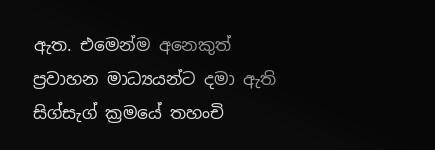ඇත. එමෙන්ම අනෙකුත් ප්‍රවාහන මාධ්‍යයන්ට දමා ඇති සිග්සැග් ක්‍රමයේ තහංචි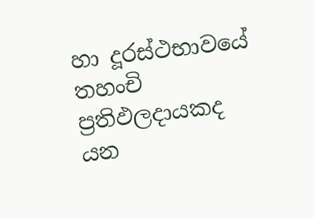හා දූරස්ථභාවයේ තහංචි ප්‍රතිඵලදායකද යන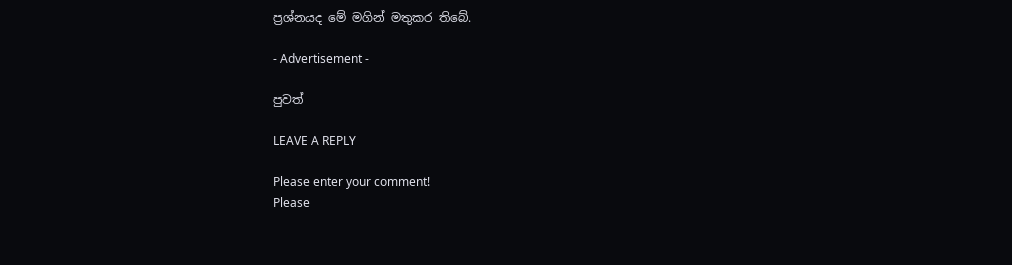ප්‍රශ්නයද මේ මගින් මතුකර තිබේ.

- Advertisement -

පුවත්

LEAVE A REPLY

Please enter your comment!
Please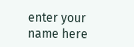enter your name here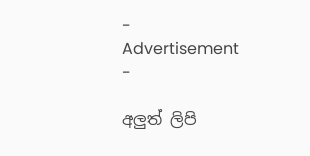- Advertisement -

අලුත් ලිපි